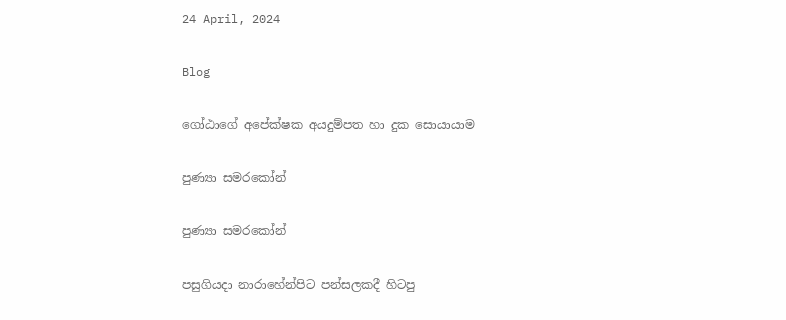24 April, 2024

Blog

ගෝඨාගේ අපේක්ෂක අයදුම්පත හා දුක සොයායාම

පුණ්‍යා සමරකෝන්

පුණ්‍යා සමරකෝන්

පසුගියදා නාරාහේන්පිට පන්සලකදී හිටපු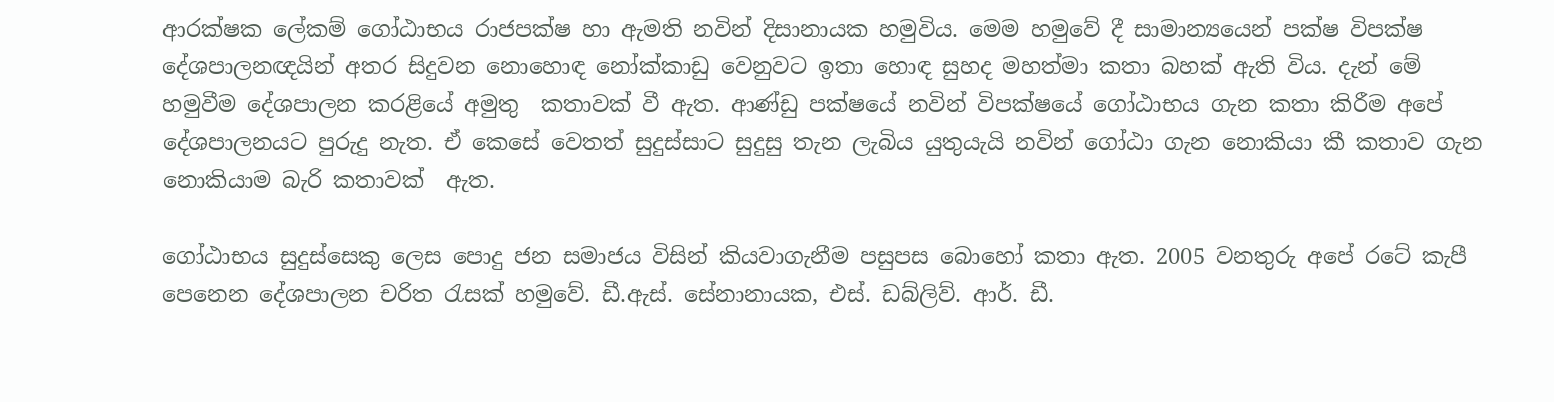ආරක්ෂක ලේකම් ගෝඨාභය රාජපක්ෂ හා ඇමති නවින් දිසානායක හමුවිය. මෙම හමුවේ දී සාමාන්‍යයෙන් පක්ෂ විපක්ෂ දේශපාලනඥයින් අතර සිදුවන නොහොඳ නෝක්කාඩු වෙනුවට ඉතා හොඳ සුහද මහත්මා කතා බහක් ඇති විය. දැන් මේ හමුවීම දේශපාලන කරළියේ අමුතු  කතාවක් වී ඇත. ආණ්ඩු පක්ෂයේ නවින් විපක්ෂයේ ගෝඨාභය ගැන කතා කිරීම අපේ දේශපාලනයට පුරුදු නැත. ඒ කෙසේ වෙතත් සුදුස්සාට සුදුසු තැන ලැබිය යුතුයැයි නවින් ගෝඨා ගැන නොකියා කී කතාව ගැන නොකියාම බැරි කතාවක්  ඇත.

ගෝඨාභය සුදුස්සෙකු ලෙස පොදු ජන සමාජය විසින් කියවාගැනීම පසුපස බොහෝ කතා ඇත. 2005 වනතුරු අපේ රටේ කැපී පෙනෙන දේශපාලන චරිත රැසක් හමුවේ. ඩී.ඇස්. සේනානායක, එස්. ඩබ්ලිව්. ආර්. ඩී.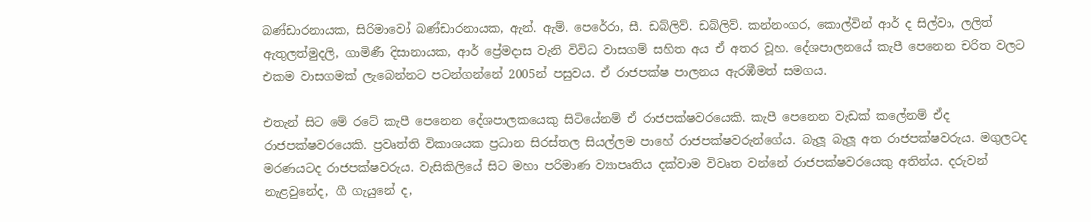බණ්ඩාරනායක, සිරිමාවෝ බණ්ඩාරනායක, ඇන්. ඇම්. පෙරේරා, සී. ඩබ්ලිව්. ඩබ්ලිව්. කන්නංගර, කොල්වින් ආර් ද සිල්වා, ලලිත් ඇතුලත්මුදලි, ගාමිණී දිසානායක, ආර් ප්‍රේමදාස වැනි විවිධ වාසගම් සහිත අය ඒ අතර වූහ. දේශපාලනයේ කැපී පෙනෙන චරිත වලට එකම වාසගමක් ලැබෙන්නට පටන්ගන්නේ 2005න් පසුවය. ඒ රාජපක්ෂ පාලනය ඇරඹීමත් සමගය.

එතැන් සිට මේ රටේ කැපී පෙනෙන දේශපාලකයෙකු සිටියේනම් ඒ රාජපක්ෂවරයෙකි. කැපී පෙනෙන වැඩක් කලේනම් ඒද රාජපක්ෂවරයෙකි. ප්‍රවෘත්ති විකාශයක ප්‍රධාන සිරස්තල සියල්ලම පාහේ රාජපක්ෂවරුන්ගේය. බැලූ බැලූ අත රාජපක්ෂවරුය. මගුලටද මරණයටද රාජපක්ෂවරුය. වැසිකිලියේ සිට මහා පරිමාණ ව්‍යාපෘතිය දක්වාම විවෘත වන්නේ රාජපක්ෂවරයෙකු අතින්ය. දරුවන් නැළවුනේද, ගී ගැයුනේ ද,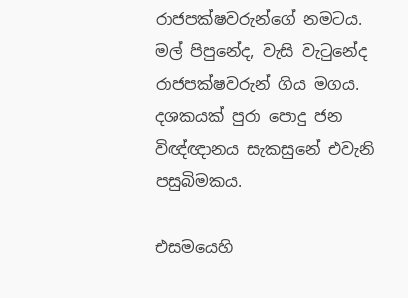රාජපක්ෂවරුන්ගේ නමටය. මල් පිපුනේද, වැසි වැටුනේද රාජපක්ෂවරුන් ගිය මගය. දශකයක් පුරා පොදු ජන විඥ්ඥානය සැකසුනේ එවැනි පසුබිමකය.

එසමයෙහි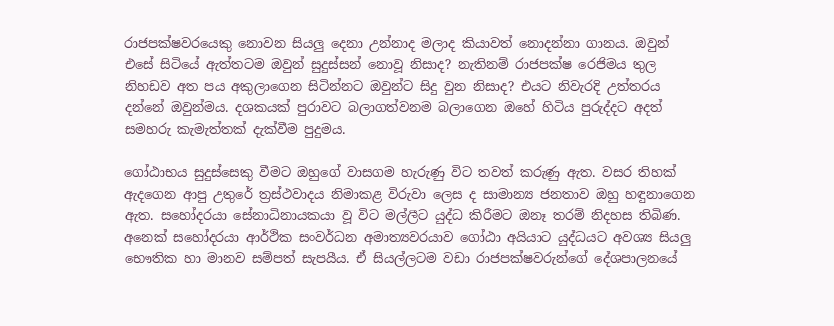රාජපක්ෂවරයෙකු නොවන සියලු දෙනා උන්නාද මලාද කියාවත් නොදන්නා ගානය. ඔවුන් එසේ සිටියේ ඇත්තටම ඔවුන් සුදුස්සන් නොවූ නිසාද? නැතිනම් රාජපක්ෂ රෙජිමය තුල නිහඩව අත පය අකුලාගෙන සිටින්නට ඔවුන්ට සිදු වුන නිසාද? එයට නිවැරදි උත්තරය දන්නේ ඔවුන්මය. දශකයක් පුරාවට බලාගත්වනම බලාගෙන ඔහේ හිටිය පුරුද්දට අදත් සමහරු කැමැත්තක් දැක්වීම පුදුමය.

ගෝඨාභය සුදුස්සෙකු වීමට ඔහුගේ වාසගම හැරුණු විට තවත් කරුණු ඇත. වසර තිහක් ඇදගෙන ආපු උතුරේ ත්‍රස්ථවාදය නිමාකළ විරුවා ලෙස ද සාමාන්‍ය ජනතාව ඔහු හඳුනාගෙන ඇත. සහෝදරයා සේනාධිනායකයා වූ විට මල්ලීට යුද්ධ කිරීමට ඔනෑ තරම් නිදහස තිබිණ. අනෙක් සහෝදරයා ආර්ථික සංවර්ධන අමාත්‍යවරයාව ගෝඨා අයියාට යුද්ධයට අවශ්‍ය සියලු භෞතික හා මානව සම්පත් සැපයීය. ඒ සියල්ලටම වඩා රාජපක්ෂවරුන්ගේ දේශපාලනයේ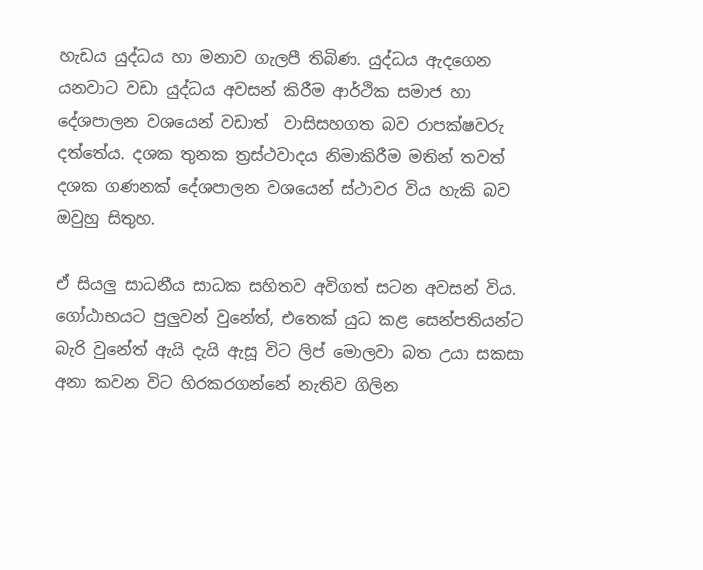හැඩය යුද්ධය හා මනාව ගැලපී තිබිණ. යුද්ධය ඇදගෙන යනවාට වඩා යුද්ධය අවසන් කිරීම ආර්ථික සමාජ හා දේශපාලන වශයෙන් වඩාත්  වාසිසහගත බව රාපක්ෂවරු දත්තේය. දශක තුනක ත්‍රස්ථවාදය නිමාකිරීම මතින් තවත් දශක ගණනක් දේශපාලන වශයෙන් ස්ථාවර විය හැකි බව ඔවුහු සිතුහ.

ඒ සියලු සාධනීය සාධක සහිතව අවිගත් සටන අවසන් විය. ගෝඨාභයට පුලුවන් වුනේත්, එතෙක් යුධ කළ සෙන්පතියන්ට බැරි වුනේත් ඇයි දැයි ඇසූ විට ලිප් මොලවා බත උයා සකසා අනා කවන විට හිරකරගන්නේ නැතිව ගිලින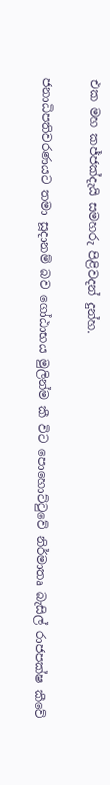එක මහ කජ්ජක්දැයි සමහරු පිළිවදන් දුන්හ.

ජනාධිපතිවරණයට තමා සූදානම් බව ගෝඨාභය මුලින්ම කී විට පොහොට්ටුවේ නිර්මාතෘ බැසිල් රාජපක්ෂ කීවේ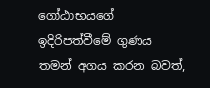ගෝඨාභයගේ ඉදිරිපත්වීමේ ගුණය තමන් අගය කරන බවත්,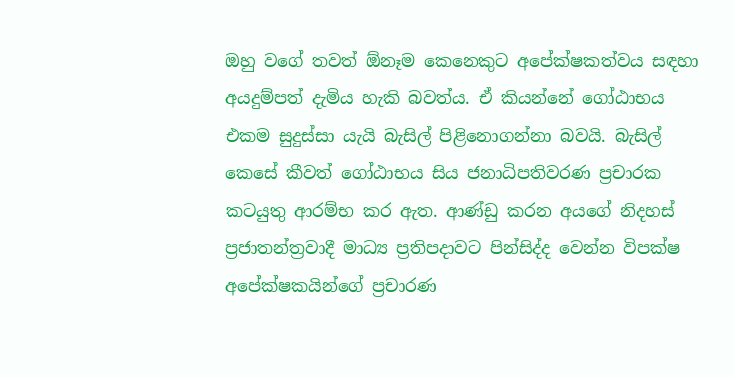ඔහු වගේ තවත් ඕනෑම කෙනෙකුට අපේක්ෂකත්වය සඳහා අයදුම්පත් දැමිය හැකි බවත්ය. ඒ කියන්නේ ගෝඨාභය එකම සුදුස්සා යැයි බැසිල් පිළිනොගන්නා බවයි. බැසිල් කෙසේ කීවත් ගෝඨාභය සිය ජනාධිපතිවරණ ප්‍රචාරක කටයුතු ආරම්භ කර ඇත. ආණ්ඩු කරන අයගේ නිදහස් ප්‍රජාතන්ත්‍රවාදී මාධ්‍ය ප්‍රතිපදාවට පින්සිද්ද වෙන්න විපක්ෂ අපේක්ෂකයින්ගේ ප්‍රචාරණ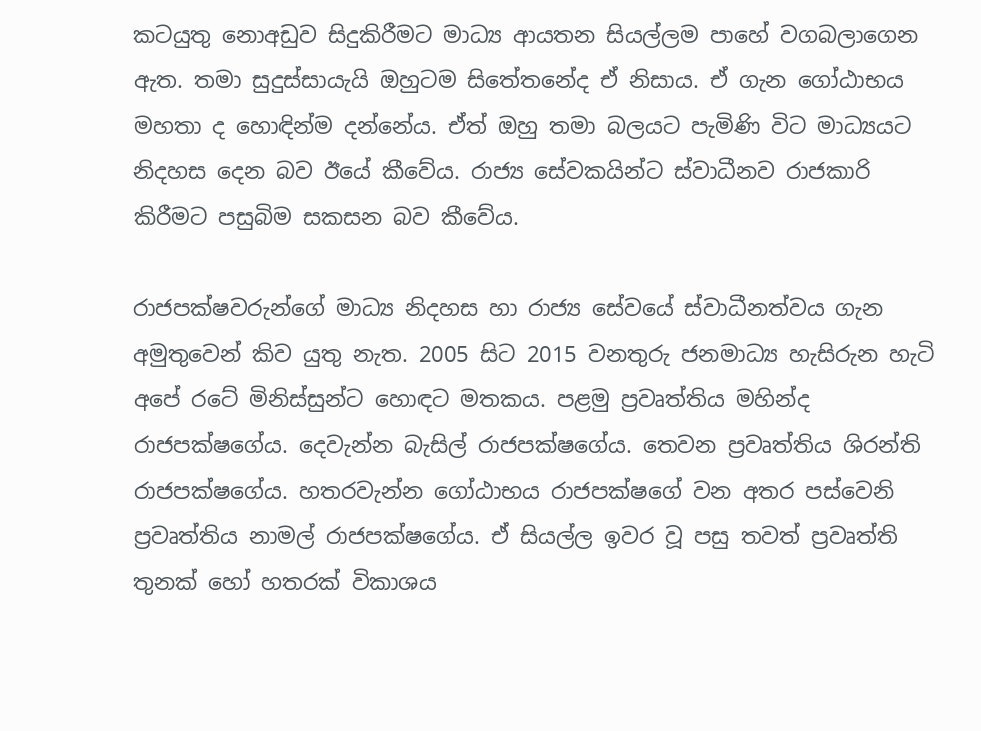කටයුතු නොඅඩුව සිදුකිරීමට මාධ්‍ය ආයතන සියල්ලම පාහේ වගබලාගෙන ඇත. තමා සුදුස්සායැයි ඔහුටම සිතේතනේද ඒ නිසාය. ඒ ගැන ගෝඨාභය මහතා ද හොඳින්ම දන්නේය. ඒත් ඔහු තමා බලයට පැමිණි විට මාධ්‍යයට නිදහස දෙන බව ඊයේ කීවේය. රාජ්‍ය සේවකයින්ට ස්වාධීනව රාජකාරි කිරීමට පසුබිම සකසන බව කීවේය.

රාජපක්ෂවරුන්ගේ මාධ්‍ය නිදහස හා රාජ්‍ය සේවයේ ස්වාධීනත්වය ගැන අමුතුවෙන් කිව යුතු නැත. 2005 සිට 2015 වනතුරු ජනමාධ්‍ය හැසිරුන හැටි අපේ රටේ මිනිස්සුන්ට හොඳට මතකය. පළමු ප්‍රවෘත්තිය මහින්ද රාජපක්ෂගේය. දෙවැන්න බැසිල් රාජපක්ෂගේය. තෙවන ප්‍රවෘත්තිය ශිරන්ති රාජපක්ෂගේය. හතරවැන්න ගෝඨාභය රාජපක්ෂගේ වන අතර පස්වෙනි ප්‍රවෘත්තිය නාමල් රාජපක්ෂගේය. ඒ සියල්ල ඉවර වූ පසු තවත් ප්‍රවෘත්ති තුනක් හෝ හතරක් විකාශය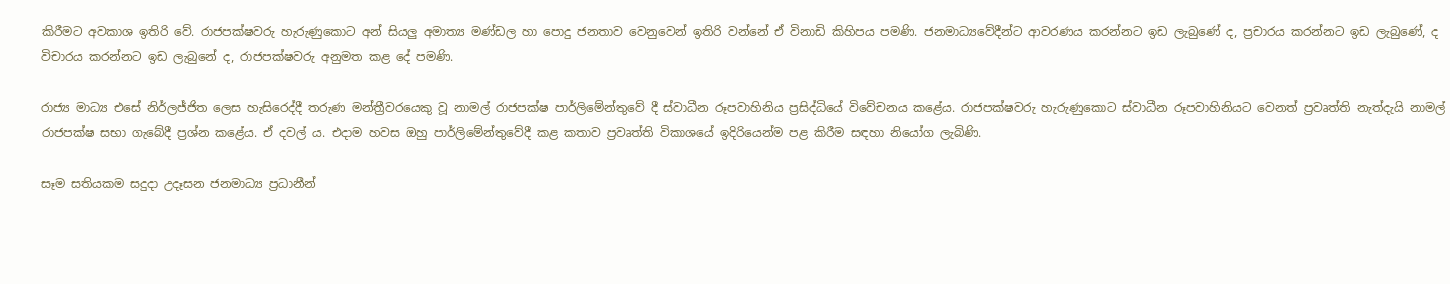කිරීමට අවකාශ ඉතිරි වේ. රාජපක්ෂවරු හැරුණුකොට අන් සියලු අමාත්‍ය මණ්ඩල හා පොදු ජනතාව වෙනුවෙන් ඉතිරි වන්නේ ඒ විනාඩි කිහිපය පමණි. ජනමාධ්‍යවේදීන්ට ආවරණය කරන්නට ඉඩ ලැබුණේ ද, ප්‍රචාරය කරන්නට ඉඩ ලැබුණේ, ද විචාරය කරන්නට ඉඩ ලැබුනේ ද, රාජපක්ෂවරු අනුමත කළ දේ පමණි.

රාජ්‍ය මාධ්‍ය එසේ නිර්ලජ්ජිත ලෙස හැසිරෙද්දී තරුණ මන්ත්‍රීවරයෙකු වූ නාමල් රාජපක්ෂ පාර්ලිමේන්තුවේ දී ස්වාධීන රූපවාහිනිය ප්‍රසිද්ධියේ විවේචනය කළේය. රාජපක්ෂවරු හැරුණුකොට ස්වාධීන රූපවාහිනියට වෙනත් ප්‍රවෘත්ති නැත්දැයි නාමල් රාජපක්ෂ සභා ගැබේදී ප්‍රශ්න කළේය. ඒ දවල් ය. එදාම හවස ඔහු පාර්ලිමේන්තුවේදී කළ කතාව ප්‍රවෘත්ති විකාශයේ ඉදිරියෙන්ම පළ කිරීම සඳහා නියෝග ලැබිණි.

සෑම සතියකම සදුදා උදෑසන ජනමාධ්‍ය ප්‍රධානීන්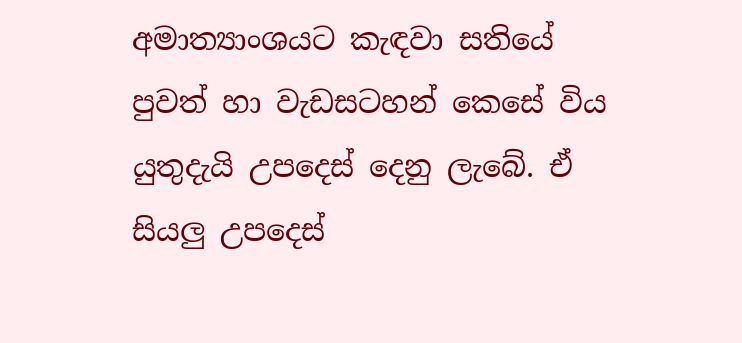අමාත්‍යාංශයට කැඳවා සතියේ පුවත් හා වැඩසටහන් කෙසේ විය යුතුදැයි උපදෙස් දෙනු ලැබේ. ඒ සියලු උපදෙස්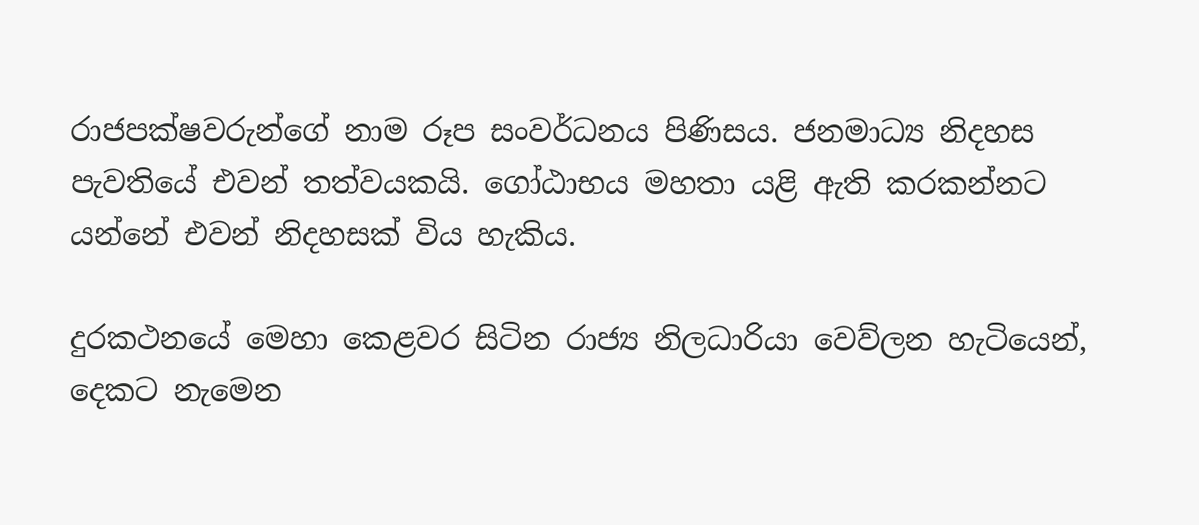රාජපක්ෂවරුන්ගේ නාම රූප සංවර්ධනය පිණිසය. ජනමාධ්‍ය නිදහස පැවතියේ එවන් තත්වයකයි. ගෝඨාභය මහතා යළි ඇති කරකන්නට යන්නේ එවන් නිදහසක් විය හැකිය.

දුරකථනයේ මෙහා කෙළවර සිටින රාජ්‍ය නිලධාරියා වෙව්ලන හැටියෙන්, දෙකට නැමෙන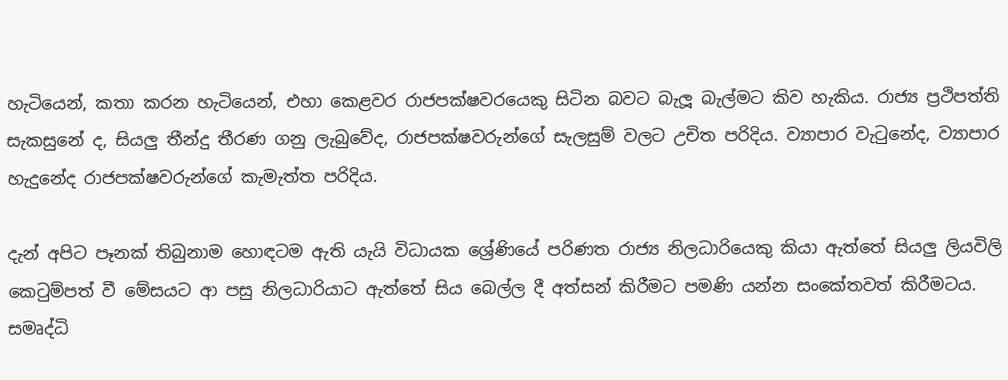හැටියෙන්, කතා කරන හැටියෙන්, එහා කෙළවර රාජපක්ෂවර‍යෙකු සිටින බවට බැලූ බැල්මට කිව හැකිය. රාජ්‍ය ප්‍රථිපත්ති සැකසුනේ ද, සියලු තීන්දු තීරණ ගනු ලැබුවේද, රාජපක්ෂවරුන්ගේ සැලසුම් වලට උචිත පරිදිය. ව්‍යාපාර වැටුනේද, ව්‍යාපාර හැදුනේද රාජපක්ෂවරුන්ගේ කැමැත්ත පරිදිය.

දැන් අපිට පෑනක් තිබුනාම හොඳටම ඇති යැයි විධායක ශ්‍රේණියේ පරිණත රාජ්‍ය නිලධාරියෙකු කියා ඇත්තේ සියලු ලියවිලි කෙටුම්පත් වී මේසයට ආ පසු නිලධාරියාට ඇත්තේ සිය බෙල්ල දී අත්සන් කිරීමට පමණි යන්න සංකේතවත් කිරීමටය. සමෘද්ධි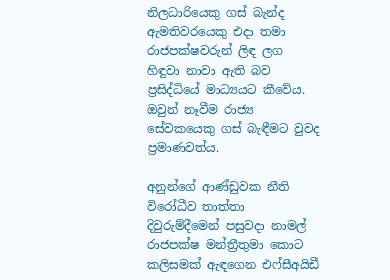නිලධාරියෙකු ගස් බැන්ද ඇමතිවරයෙකු එදා තමා රාජපක්ෂවරුන් ලිඳ ලග හිඳුවා නාවා ඇති බව ප්‍රසිද්ධියේ මාධ්‍යයට කීවේය. ඔවුන් නෑවීම රාජ්‍ය සේවකයෙකු ගස් බැඳීමට වුවද ප්‍රමාණවත්ය.

අනුන්ගේ ආණ්ඩුවක නීති විරෝධීව තාත්තා දිවුරුම්දීමෙන් පසුවදා නාමල් රාජපක්ෂ මන්ත්‍රීතුමා කොට කලිසමක් ඇඳගෙන එෆ්සීඅයිඩී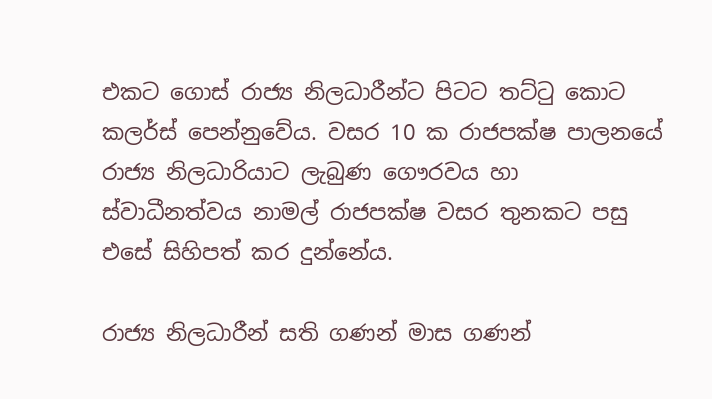එකට ගොස් රාජ්‍ය නිලධාරීන්ට පිටට තට්ටු කොට කලර්ස් පෙන්නුවේය. වසර 10 ක රාජපක්ෂ පාලනයේ රාජ්‍ය නිලධාරියාට ලැබුණ ගෞරවය හා ස්වාධීනත්වය නාමල් රාජපක්ෂ වසර තුනකට පසු එසේ සිහිපත් කර දුන්නේය.

රාජ්‍ය නිලධාරීන් සති ගණන් මාස ගණන්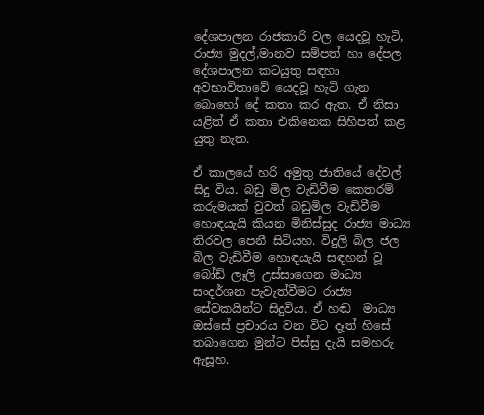දේශපාලන රාජකාරි වල යෙදවූ හැටි, රාජ්‍ය මුදල්,මානව සම්පත් හා දේපල දේශපාලන කටයුතු සඳහා අවභාවිතාවේ යෙදවූ හැටි ගැන බොහෝ දේ කතා කර ඇත. ඒ නිසා යළිත් ඒ කතා එකිනෙක සිහිපත් කළ යුතු නැත.

ඒ කාලයේ හරි අමුතු ජාතියේ දේවල් සිදු විය. බඩු මිල වැඩිවීම කෙතරම් කරුමයක් වුවත් බඩුමිල වැඩිවීම හොඳයැයි කියන මිනිස්සුද රාජ්‍ය මාධ්‍ය තිරවල පෙනී සිටියහ. විදුලි බිල ජල බිල වැඩිවීම හොඳයැයි සඳහන් වූ බෝඩ් ලෑලි උස්සාගෙන මාධ්‍ය සංදර්ශන පැවැත්වීමට රාජ්‍ය සේවකයින්ට සිදුවිය. ඒ හඬ  මාධ්‍ය ඔස්සේ ප්‍රචාරය වන විට දෑත් හිසේ තබාගෙන මුන්ට පිස්සු දැයි සමහරු ඇසූහ.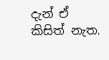දැන් ඒ කිසිත් නැත.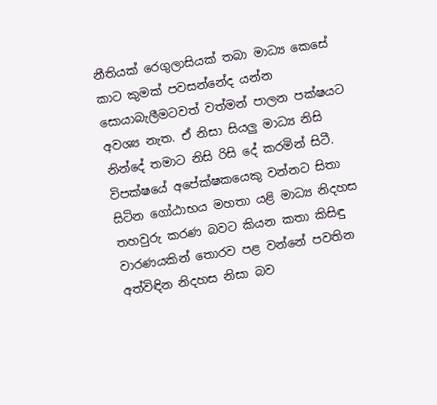නීතියක් රෙගුලාසියක් තබා මාධ්‍ය කෙසේ කාට කුමක් පවසන්නේද යන්න සොයාබැලීමටවත් වත්මන් පාලන පක්ෂයට අවශ්‍ය නැත. ඒ නිසා සියලු මාධ්‍ය නිසි නින්දේ තමාට නිසි රිසි දේ කරමින් සිටී. විපක්ෂයේ අපේක්ෂකයෙකු වන්නට සිතා සිටින ගෝඨාභය මහතා යළි මාධ්‍ය නිදහස තහවුරු කරණ බවට කියන කතා කිසිඳු වාරණයකින් තොරව පළ වන්නේ පවතින අත්විඳින නිදහස නිසා බව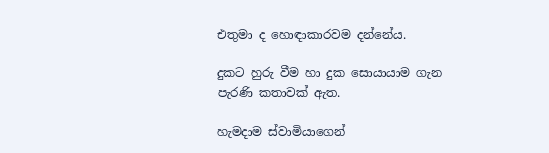එතුමා ද හොඳාකාරවම දන්නේය.

දුකට හුරු වීම හා දුක සොයායාම ගැන පැරණි කතාවක් ඇත.

හැමදාම ස්වාමියාගෙන්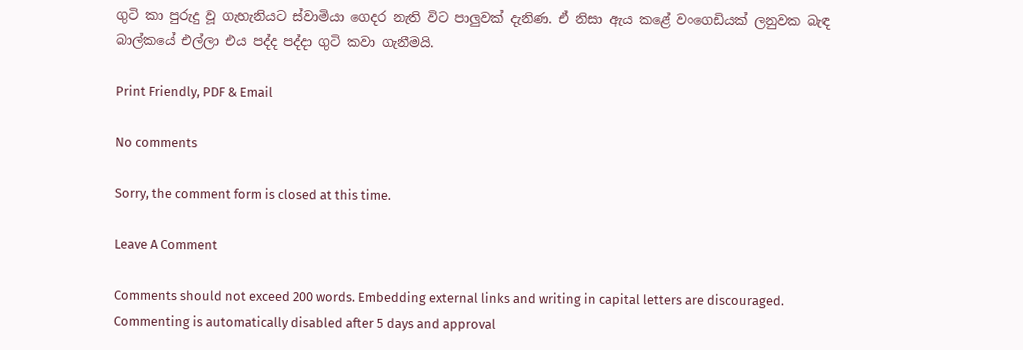ගුටි කා පුරුදු වූ ගැහැනියට ස්වාමියා ගෙදර නැති විට පාලුවක් දැනිණ. ඒ නිසා ඇය කළේ වංගෙඩියක් ලනුවක බැඳ බාල්කයේ එල්ලා එය පද්ද පද්දා ගුටි කවා ගැනීමයි.

Print Friendly, PDF & Email

No comments

Sorry, the comment form is closed at this time.

Leave A Comment

Comments should not exceed 200 words. Embedding external links and writing in capital letters are discouraged. Commenting is automatically disabled after 5 days and approval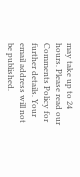may take up to 24 hours. Please read our Comments Policy for further details. Your email address will not be published.